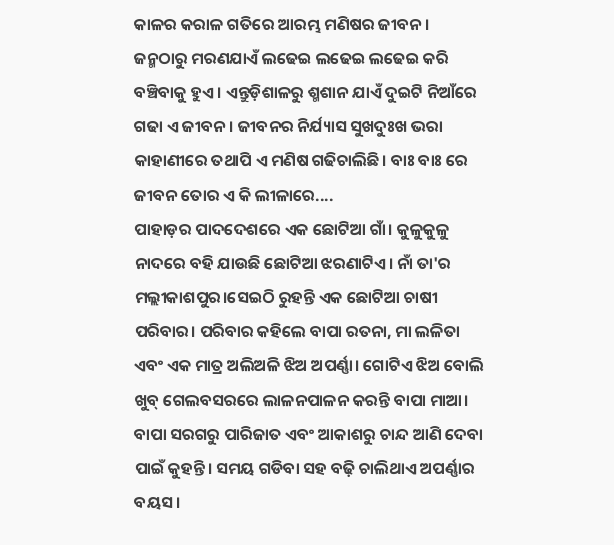କାଳର କରାଳ ଗତିରେ ଆରମ୍ଭ ମଣିଷର ଜୀବନ। ଜନ୍ମଠାରୁ ମରଣଯାଏଁ ଲଢେଇ ଲଢେଇ ଲଢେଇ କରି ବଞ୍ଚିବାକୁ ହୁଏ । ଏନ୍ତୁଡ଼ିଶାଳରୁ ଶ୍ମଶାନ ଯାଏଁ ଦୁଇଟି ନିଆଁରେ ଗଢା ଏ ଜୀବନ। ଜୀବନର ନିର୍ଯ୍ୟାସ ସୁଖଦୁଃଖ ଭରା କାହାଣୀରେ ତଥାପି ଏ ମଣିଷ ଗଢିଚାଲିଛି। ବାଃ ବାଃ ରେ ଜୀବନ ତୋର ଏ କି ଲୀଳାରେ....
ପାହାଡ଼ର ପାଦଦେଶରେ ଏକ ଛୋଟିଆ ଗାଁ। କୁଳୁକୁଳୁ ନାଦରେ ବହି ଯାଉଛି ଛୋଟିଆ ଝରଣାଟିଏ। ନାଁ ତା'ର ମଲ୍ଲୀକାଶପୁର।ସେଇଠି ରୁହନ୍ତି ଏକ ଛୋଟିଆ ଚାଷୀ ପରିବାର। ପରିବାର କହିଲେ ବାପା ରତନା, ମା ଲଳିତା ଏବଂ ଏକ ମାତ୍ର ଅଲିଅଳି ଝିଅ ଅପର୍ଣ୍ଣା। ଗୋଟିଏ ଝିଅ ବୋଲି ଖୁବ୍ ଗେଲବସରରେ ଲାଳନପାଳନ କରନ୍ତି ବାପା ମାଆ। ବାପା ସରଗରୁ ପାରିଜାତ ଏବଂ ଆକାଶରୁ ଚାନ୍ଦ ଆଣି ଦେବା ପାଇଁ କୁହନ୍ତି। ସମୟ ଗଡିବା ସହ ବଢ଼ି ଚାଲିଥାଏ ଅପର୍ଣ୍ଣାର ବୟସ।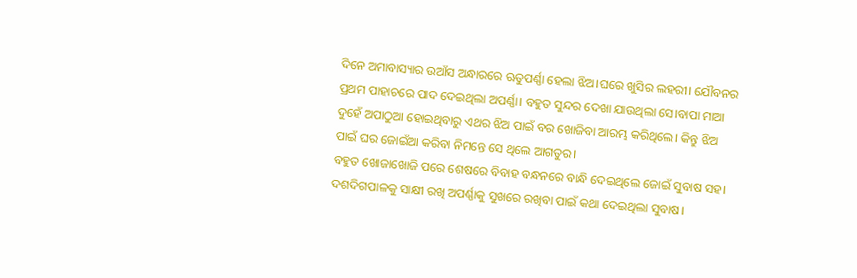ଦିନେ ଅମାବାସ୍ୟାର ଉଆଁସ ଅନ୍ଧାରରେ ଋତୁପର୍ଣ୍ଣା ହେଲା ଝିଅ।ଘରେ ଖୁସିର ଲହରୀ। ଯୌବନର ପ୍ରଥମ ପାହାଚରେ ପାଦ ଦେଇଥିଲା ଅପର୍ଣ୍ଣା। ବହୁତ ସୁନ୍ଦର ଦେଖା ଯାଉଥିଲା ସେ।ବାପା ମାଆ ଦୁହେଁ ଅପାଠୁଆ ହୋଇଥିବାରୁ ଏଥର ଝିଅ ପାଇଁ ବର ଖୋଜିବା ଆରମ୍ଭ କରିଥିଲେ। କିନ୍ତୁ ଝିଅ ପାଇଁ ଘର ଜୋଇଁଆ କରିବା ନିମନ୍ତେ ସେ ଥିଲେ ଆଗତୁର।
ବହୁତ ଖୋଜାଖୋଜି ପରେ ଶେଷରେ ବିବାହ ବନ୍ଧନରେ ବାନ୍ଧି ଦେଇଥିଲେ ଜୋଇଁ ସୁବାଷ ସହ। ଦଶଦିଗପାଳକୁ ସାକ୍ଷୀ ରଖି ଅପର୍ଣ୍ଣାକୁ ସୁଖରେ ରଖିବା ପାଇଁ କଥା ଦେଇଥିଲା ସୁବାଷ।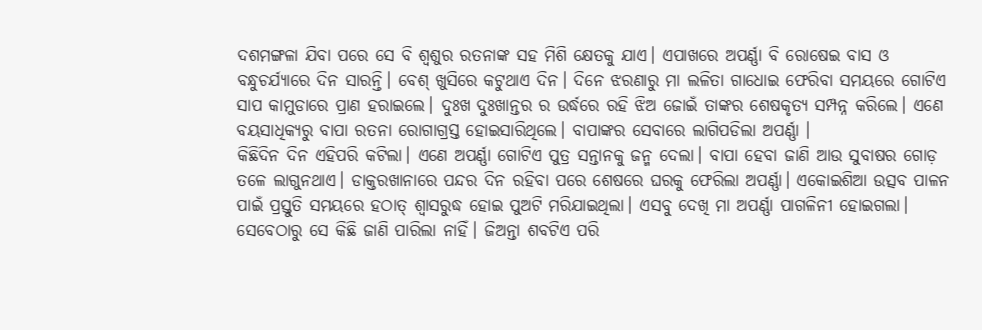ଦଶମଙ୍ଗଳା ଯିବା ପରେ ସେ ବି ଶ୍ଵଶୁର ରତନାଙ୍କ ସହ ମିଶି କ୍ଷେତକୁ ଯାଏ। ଏପାଖରେ ଅପର୍ଣ୍ଣା ବି ରୋଷେଇ ବାସ ଓ ବନ୍ଧୁଚର୍ଯ୍ୟାରେ ଦିନ ସାରନ୍ତି। ବେଶ୍ ଖୁସିରେ କଟୁଥାଏ ଦିନ। ଦିନେ ଝରଣାରୁ ମା ଲଳିତା ଗାଧୋଇ ଫେରିବା ସମୟରେ ଗୋଟିଏ ସାପ କାମୁଡାରେ ପ୍ରାଣ ହରାଇଲେ। ଦୁଃଖ ଦୁଃଖାନ୍ତର ର ଉର୍ଦ୍ଧରେ ରହି ଝିଅ ଜୋଇଁ ତାଙ୍କର ଶେଷକୃତ୍ୟ ସମ୍ପନ୍ନ କରିଲେ। ଏଣେ ବୟସାଧିକ୍ୟରୁ ବାପା ରତନା ରୋଗାଗ୍ରସ୍ତ ହୋଇସାରିଥିଲେ। ବାପାଙ୍କର ସେବାରେ ଲାଗିପଡିଲା ଅପର୍ଣ୍ଣା ।
କିଛିଦିନ ଦିନ ଏହିପରି କଟିଲା। ଏଣେ ଅପର୍ଣ୍ଣା ଗୋଟିଏ ପୁତ୍ର ସନ୍ତାନକୁ ଜନ୍ମ ଦେଲା। ବାପା ହେବା ଜାଣି ଆଉ ସୁବାଷର ଗୋଡ଼ ତଳେ ଲାଗୁନଥାଏ। ଡାକ୍ତରଖାନାରେ ପନ୍ଦର ଦିନ ରହିବା ପରେ ଶେଷରେ ଘରକୁ ଫେରିଲା ଅପର୍ଣ୍ଣା। ଏକୋଇଶିଆ ଉତ୍ସବ ପାଳନ ପାଇଁ ପ୍ରସ୍ତୁତି ସମୟରେ ହଠାତ୍ ଶ୍ୱାସରୁଦ୍ଧ ହୋଇ ପୁଅଟି ମରିଯାଇଥିଲା। ଏସବୁ ଦେଖି ମା ଅପର୍ଣ୍ଣା ପାଗଳିନୀ ହୋଇଗଲା। ସେବେଠାରୁ ସେ କିଛି ଜାଣି ପାରିଲା ନାହିଁ। ଜିଅନ୍ତା ଶବଟିଏ ପରି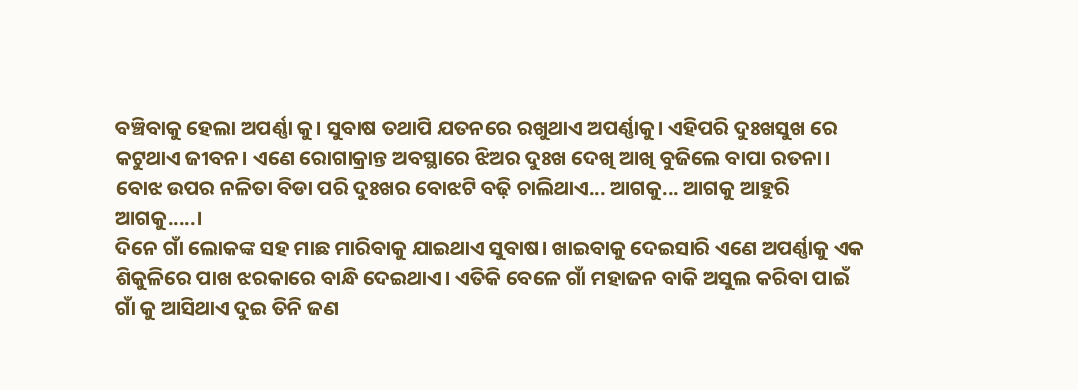ବଞ୍ଚିବାକୁ ହେଲା ଅପର୍ଣ୍ଣା କୁ। ସୁବାଷ ତଥାପି ଯତନରେ ରଖୁଥାଏ ଅପର୍ଣ୍ଣାକୁ। ଏହିପରି ଦୁଃଖସୁଖ ରେ କଟୁଥାଏ ଜୀବନ। ଏଣେ ରୋଗାକ୍ରାନ୍ତ ଅବସ୍ଥାରେ ଝିଅର ଦୁଃଖ ଦେଖି ଆଖି ବୁଜିଲେ ବାପା ରତନା। ବୋଝ ଉପର ନଳିତା ବିଡା ପରି ଦୁଃଖର ବୋଝଟି ବଢ଼ି ଚାଲିଥାଏ... ଆଗକୁ... ଆଗକୁ ଆହୁରି ଆଗକୁ.....।
ଦିନେ ଗାଁ ଲୋକଙ୍କ ସହ ମାଛ ମାରିବାକୁ ଯାଇଥାଏ ସୁବାଷ। ଖାଇବାକୁ ଦେଇସାରି ଏଣେ ଅପର୍ଣ୍ଣାକୁ ଏକ ଶିକୁଳିରେ ପାଖ ଝରକାରେ ବାନ୍ଧି ଦେଇଥାଏ। ଏତିକି ବେଳେ ଗାଁ ମହାଜନ ବାକି ଅସୁଲ କରିବା ପାଇଁ ଗାଁ କୁ ଆସିଥାଏ ଦୁଇ ତିନି ଜଣ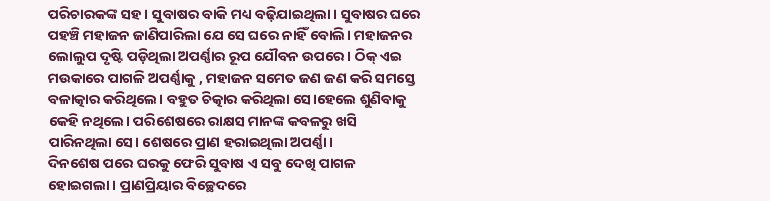ପରିଚାରକଙ୍କ ସହ। ସୁବାଷର ବାକି ମଧ୍ୟ ବଢ଼ିଯାଇଥିଲା। ସୁବାଷର ଘରେ ପହଞ୍ଚି ମହାଜନ ଜାଣିପାରିଲା ଯେ ସେ ଘରେ ନାହିଁ ବୋଲି। ମହାଜନର ଲୋଲୁପ ଦୃଷ୍ଟି ପଡ଼ିଥିଲା ଅପର୍ଣ୍ଣାର ରୂପ ଯୌବନ ଉପରେ। ଠିକ୍ ଏଇ ମଉକାରେ ପାଗଳି ଅପର୍ଣ୍ଣାକୁ , ମହାଜନ ସମେତ ଜଣ ଜଣ କରି ସମସ୍ତେ ବଳାତ୍କାର କରିଥିଲେ। ବହୁତ ଚିତ୍କାର କରିଥିଲା ସେ।ହେଲେ ଶୁଣିବାକୁ କେହି ନଥିଲେ। ପରିଶେଷରେ ରାକ୍ଷସ ମାନଙ୍କ କବଳରୁ ଖସି ପାରିନଥିଲା ସେ। ଶେଷରେ ପ୍ରାଣ ହରାଇଥିଲା ଅପର୍ଣ୍ଣା।
ଦିନଶେଷ ପରେ ଘରକୁ ଫେରି ସୁବାଷ ଏ ସବୁ ଦେଖି ପାଗଳ ହୋଇଗଲା। ପ୍ରାଣପ୍ରିୟାର ବିଚ୍ଛେଦରେ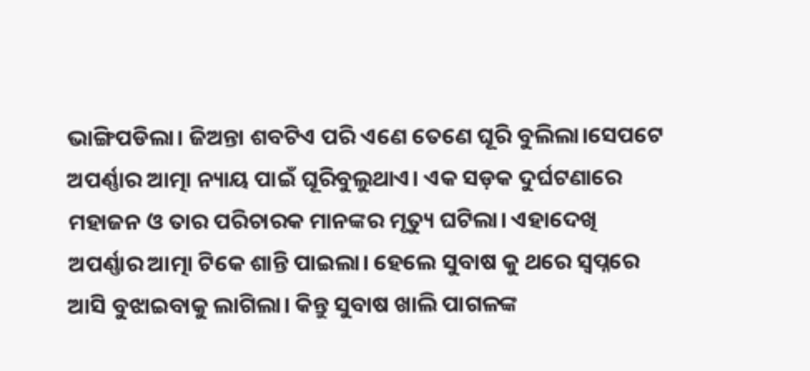ଭାଙ୍ଗିପଡିଲା। ଜିଅନ୍ତା ଶବଟିଏ ପରି ଏଣେ ତେଣେ ଘୂରି ବୁଲିଲା।ସେପଟେ ଅପର୍ଣ୍ଣାର ଆତ୍ମା ନ୍ୟାୟ ପାଇଁ ଘୂରିବୁଲୁଥାଏ। ଏକ ସଡ଼କ ଦୁର୍ଘଟଣାରେ ମହାଜନ ଓ ତାର ପରିଚାରକ ମାନଙ୍କର ମୃତ୍ୟୁ ଘଟିଲା। ଏହାଦେଖି ଅପର୍ଣ୍ଣାର ଆତ୍ମା ଟିକେ ଶାନ୍ତି ପାଇଲା। ହେଲେ ସୁବାଷ କୁ ଥରେ ସ୍ଵପ୍ନରେ ଆସି ବୁଝାଇବାକୁ ଲାଗିଲା। କିନ୍ତୁ ସୁବାଷ ଖାଲି ପାଗଳଙ୍କ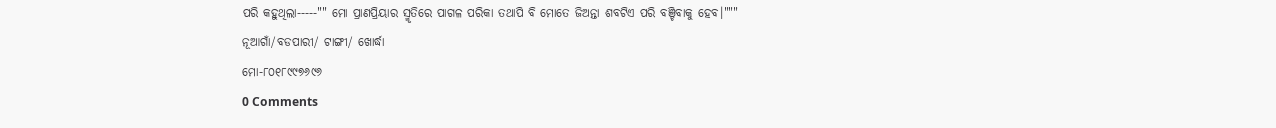ପରି କହୁଥିଲା-----"" ମୋ ପ୍ରାଣପ୍ରିୟାର ସ୍ମୃତିରେ ପାଗଳ ପରିକା ତଥାପି ବି ମୋତେ ଜିଅନ୍ତା ଶବଟିଏ ପରି ବଞ୍ଚିବାକୁ ହେବ।"""
ନୂଆଗାଁ/ବଡପାରୀ/ ଟାଙ୍ଗୀ/ ଖୋର୍ଦ୍ଧା
ମୋ-୮୦୧୮୯୯୭୬୯୬
0 Comments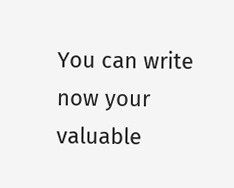You can write now your valuable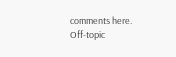comments here. Off-topic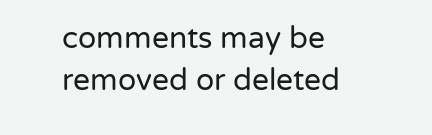comments may be removed or deleted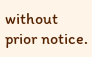without prior notice.